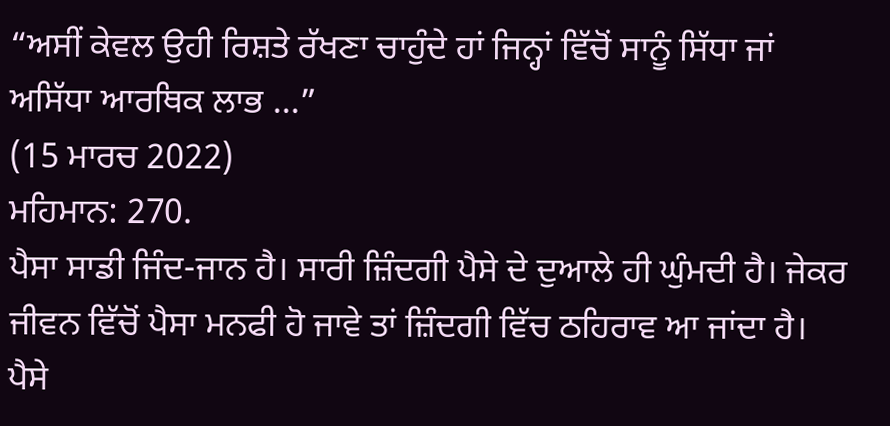“ਅਸੀਂ ਕੇਵਲ ਉਹੀ ਰਿਸ਼ਤੇ ਰੱਖਣਾ ਚਾਹੁੰਦੇ ਹਾਂ ਜਿਨ੍ਹਾਂ ਵਿੱਚੋਂ ਸਾਨੂੰ ਸਿੱਧਾ ਜਾਂ ਅਸਿੱਧਾ ਆਰਥਿਕ ਲਾਭ ...”
(15 ਮਾਰਚ 2022)
ਮਹਿਮਾਨ: 270.
ਪੈਸਾ ਸਾਡੀ ਜਿੰਦ-ਜਾਨ ਹੈ। ਸਾਰੀ ਜ਼ਿੰਦਗੀ ਪੈਸੇ ਦੇ ਦੁਆਲੇ ਹੀ ਘੁੰਮਦੀ ਹੈ। ਜੇਕਰ ਜੀਵਨ ਵਿੱਚੋਂ ਪੈਸਾ ਮਨਫੀ ਹੋ ਜਾਵੇ ਤਾਂ ਜ਼ਿੰਦਗੀ ਵਿੱਚ ਠਹਿਰਾਵ ਆ ਜਾਂਦਾ ਹੈ। ਪੈਸੇ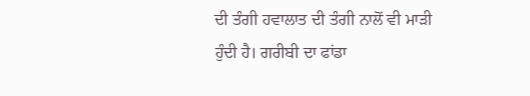ਦੀ ਤੰਗੀ ਹਵਾਲਾਤ ਦੀ ਤੰਗੀ ਨਾਲੋਂ ਵੀ ਮਾੜੀ ਹੁੰਦੀ ਹੈ। ਗਰੀਬੀ ਦਾ ਫਾਂਡਾ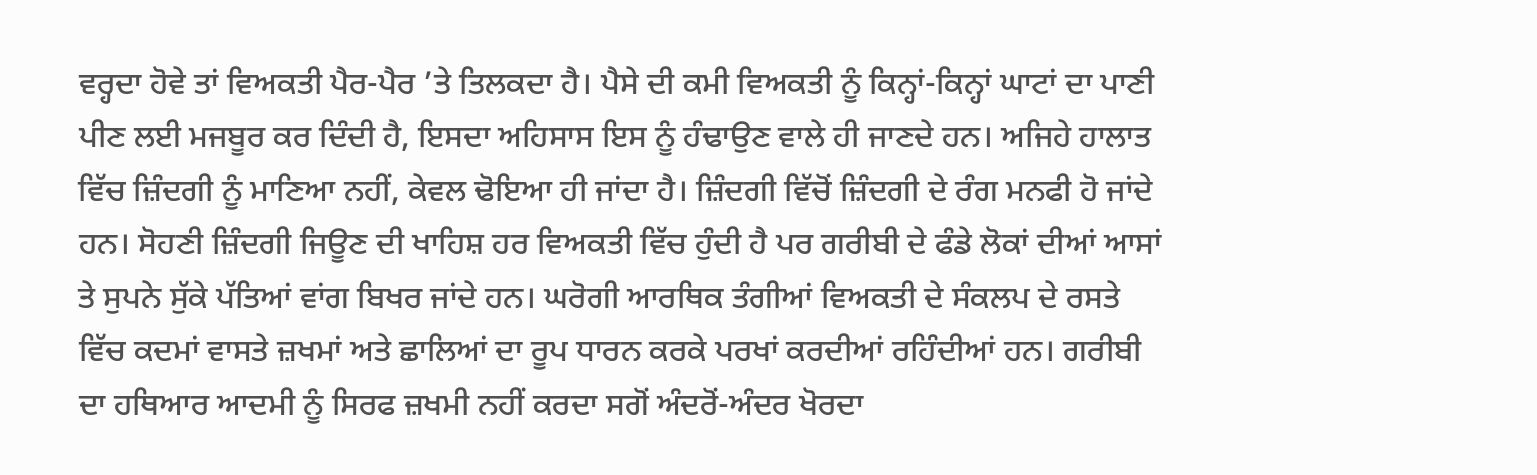ਵਰ੍ਹਦਾ ਹੋਵੇ ਤਾਂ ਵਿਅਕਤੀ ਪੈਰ-ਪੈਰ ’ਤੇ ਤਿਲਕਦਾ ਹੈ। ਪੈਸੇ ਦੀ ਕਮੀ ਵਿਅਕਤੀ ਨੂੰ ਕਿਨ੍ਹਾਂ-ਕਿਨ੍ਹਾਂ ਘਾਟਾਂ ਦਾ ਪਾਣੀ ਪੀਣ ਲਈ ਮਜਬੂਰ ਕਰ ਦਿੰਦੀ ਹੈ, ਇਸਦਾ ਅਹਿਸਾਸ ਇਸ ਨੂੰ ਹੰਢਾਉਣ ਵਾਲੇ ਹੀ ਜਾਣਦੇ ਹਨ। ਅਜਿਹੇ ਹਾਲਾਤ ਵਿੱਚ ਜ਼ਿੰਦਗੀ ਨੂੰ ਮਾਣਿਆ ਨਹੀਂ, ਕੇਵਲ ਢੋਇਆ ਹੀ ਜਾਂਦਾ ਹੈ। ਜ਼ਿੰਦਗੀ ਵਿੱਚੋਂ ਜ਼ਿੰਦਗੀ ਦੇ ਰੰਗ ਮਨਫੀ ਹੋ ਜਾਂਦੇ ਹਨ। ਸੋਹਣੀ ਜ਼ਿੰਦਗੀ ਜਿਊਣ ਦੀ ਖਾਹਿਸ਼ ਹਰ ਵਿਅਕਤੀ ਵਿੱਚ ਹੁੰਦੀ ਹੈ ਪਰ ਗਰੀਬੀ ਦੇ ਫੰਡੇ ਲੋਕਾਂ ਦੀਆਂ ਆਸਾਂ ਤੇ ਸੁਪਨੇ ਸੁੱਕੇ ਪੱਤਿਆਂ ਵਾਂਗ ਬਿਖਰ ਜਾਂਦੇ ਹਨ। ਘਰੋਗੀ ਆਰਥਿਕ ਤੰਗੀਆਂ ਵਿਅਕਤੀ ਦੇ ਸੰਕਲਪ ਦੇ ਰਸਤੇ ਵਿੱਚ ਕਦਮਾਂ ਵਾਸਤੇ ਜ਼ਖਮਾਂ ਅਤੇ ਛਾਲਿਆਂ ਦਾ ਰੂਪ ਧਾਰਨ ਕਰਕੇ ਪਰਖਾਂ ਕਰਦੀਆਂ ਰਹਿੰਦੀਆਂ ਹਨ। ਗਰੀਬੀ ਦਾ ਹਥਿਆਰ ਆਦਮੀ ਨੂੰ ਸਿਰਫ ਜ਼ਖਮੀ ਨਹੀਂ ਕਰਦਾ ਸਗੋਂ ਅੰਦਰੋਂ-ਅੰਦਰ ਖੋਰਦਾ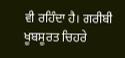ਵੀ ਰਹਿੰਦਾ ਹੈ। ਗਰੀਬੀ ਖੂਬਸੂਰਤ ਚਿਹਰੇ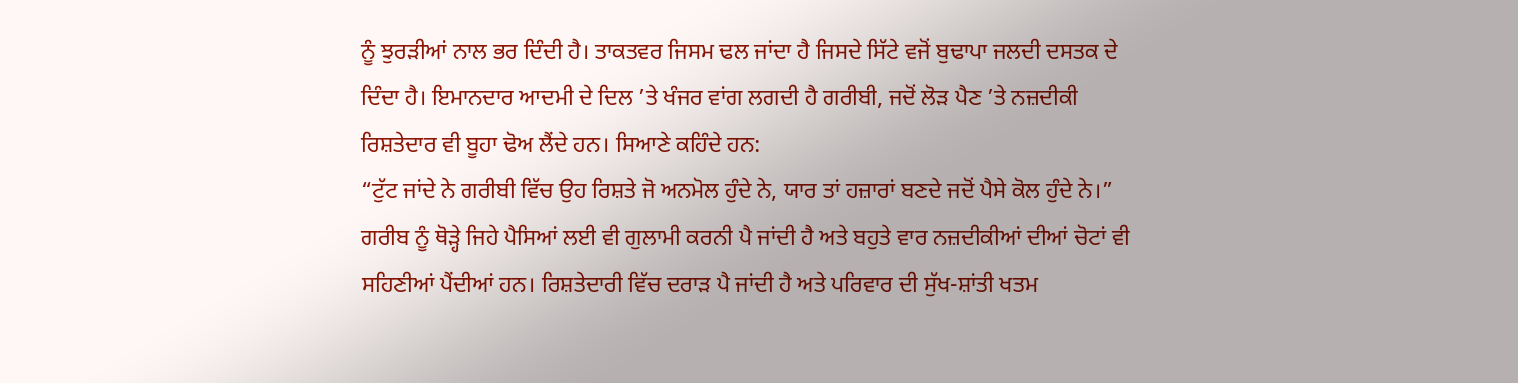ਨੂੰ ਝੁਰੜੀਆਂ ਨਾਲ ਭਰ ਦਿੰਦੀ ਹੈ। ਤਾਕਤਵਰ ਜਿਸਮ ਢਲ ਜਾਂਦਾ ਹੈ ਜਿਸਦੇ ਸਿੱਟੇ ਵਜੋਂ ਬੁਢਾਪਾ ਜਲਦੀ ਦਸਤਕ ਦੇ ਦਿੰਦਾ ਹੈ। ਇਮਾਨਦਾਰ ਆਦਮੀ ਦੇ ਦਿਲ ’ਤੇ ਖੰਜਰ ਵਾਂਗ ਲਗਦੀ ਹੈ ਗਰੀਬੀ, ਜਦੋਂ ਲੋੜ ਪੈਣ ’ਤੇ ਨਜ਼ਦੀਕੀ ਰਿਸ਼ਤੇਦਾਰ ਵੀ ਬੂਹਾ ਢੋਅ ਲੈਂਦੇ ਹਨ। ਸਿਆਣੇ ਕਹਿੰਦੇ ਹਨ:
“ਟੁੱਟ ਜਾਂਦੇ ਨੇ ਗਰੀਬੀ ਵਿੱਚ ਉਹ ਰਿਸ਼ਤੇ ਜੋ ਅਨਮੋਲ ਹੁੰਦੇ ਨੇ, ਯਾਰ ਤਾਂ ਹਜ਼ਾਰਾਂ ਬਣਦੇ ਜਦੋਂ ਪੈਸੇ ਕੋਲ ਹੁੰਦੇ ਨੇ।”
ਗਰੀਬ ਨੂੰ ਥੋੜ੍ਹੇ ਜਿਹੇ ਪੈਸਿਆਂ ਲਈ ਵੀ ਗੁਲਾਮੀ ਕਰਨੀ ਪੈ ਜਾਂਦੀ ਹੈ ਅਤੇ ਬਹੁਤੇ ਵਾਰ ਨਜ਼ਦੀਕੀਆਂ ਦੀਆਂ ਚੋਟਾਂ ਵੀ ਸਹਿਣੀਆਂ ਪੈਂਦੀਆਂ ਹਨ। ਰਿਸ਼ਤੇਦਾਰੀ ਵਿੱਚ ਦਰਾੜ ਪੈ ਜਾਂਦੀ ਹੈ ਅਤੇ ਪਰਿਵਾਰ ਦੀ ਸੁੱਖ-ਸ਼ਾਂਤੀ ਖਤਮ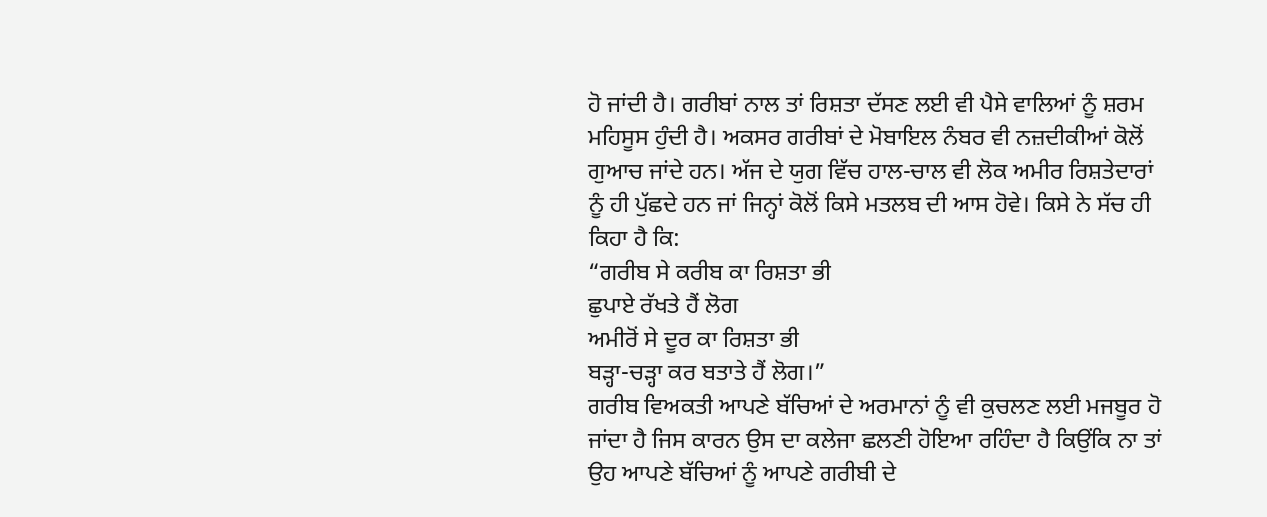ਹੋ ਜਾਂਦੀ ਹੈ। ਗਰੀਬਾਂ ਨਾਲ ਤਾਂ ਰਿਸ਼ਤਾ ਦੱਸਣ ਲਈ ਵੀ ਪੈਸੇ ਵਾਲਿਆਂ ਨੂੰ ਸ਼ਰਮ ਮਹਿਸੂਸ ਹੁੰਦੀ ਹੈ। ਅਕਸਰ ਗਰੀਬਾਂ ਦੇ ਮੋਬਾਇਲ ਨੰਬਰ ਵੀ ਨਜ਼ਦੀਕੀਆਂ ਕੋਲੋਂ ਗੁਆਚ ਜਾਂਦੇ ਹਨ। ਅੱਜ ਦੇ ਯੁਗ ਵਿੱਚ ਹਾਲ-ਚਾਲ ਵੀ ਲੋਕ ਅਮੀਰ ਰਿਸ਼ਤੇਦਾਰਾਂ ਨੂੰ ਹੀ ਪੁੱਛਦੇ ਹਨ ਜਾਂ ਜਿਨ੍ਹਾਂ ਕੋਲੋਂ ਕਿਸੇ ਮਤਲਬ ਦੀ ਆਸ ਹੋਵੇ। ਕਿਸੇ ਨੇ ਸੱਚ ਹੀ ਕਿਹਾ ਹੈ ਕਿ:
“ਗਰੀਬ ਸੇ ਕਰੀਬ ਕਾ ਰਿਸ਼ਤਾ ਭੀ
ਛੁਪਾਏ ਰੱਖਤੇ ਹੈਂ ਲੋਗ
ਅਮੀਰੋਂ ਸੇ ਦੂਰ ਕਾ ਰਿਸ਼ਤਾ ਭੀ
ਬੜ੍ਹਾ-ਚੜ੍ਹਾ ਕਰ ਬਤਾਤੇ ਹੈਂ ਲੋਗ।”
ਗਰੀਬ ਵਿਅਕਤੀ ਆਪਣੇ ਬੱਚਿਆਂ ਦੇ ਅਰਮਾਨਾਂ ਨੂੰ ਵੀ ਕੁਚਲਣ ਲਈ ਮਜਬੂਰ ਹੋ ਜਾਂਦਾ ਹੈ ਜਿਸ ਕਾਰਨ ਉਸ ਦਾ ਕਲੇਜਾ ਛਲਣੀ ਹੋਇਆ ਰਹਿੰਦਾ ਹੈ ਕਿਉਂਕਿ ਨਾ ਤਾਂ ਉਹ ਆਪਣੇ ਬੱਚਿਆਂ ਨੂੰ ਆਪਣੇ ਗਰੀਬੀ ਦੇ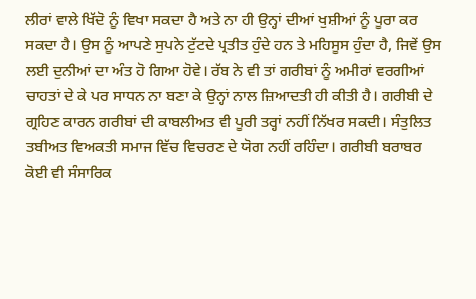ਲੀਰਾਂ ਵਾਲੇ ਖਿੱਦੋ ਨੂੰ ਵਿਖਾ ਸਕਦਾ ਹੈ ਅਤੇ ਨਾ ਹੀ ਉਨ੍ਹਾਂ ਦੀਆਂ ਖੁਸ਼ੀਆਂ ਨੂੰ ਪੂਰਾ ਕਰ ਸਕਦਾ ਹੈ। ਉਸ ਨੂੰ ਆਪਣੇ ਸੁਪਨੇ ਟੁੱਟਦੇ ਪ੍ਰਤੀਤ ਹੁੰਦੇ ਹਨ ਤੇ ਮਹਿਸੂਸ ਹੁੰਦਾ ਹੈ, ਜਿਵੇਂ ਉਸ ਲਈ ਦੁਨੀਆਂ ਦਾ ਅੰਤ ਹੋ ਗਿਆ ਹੋਵੇ। ਰੱਬ ਨੇ ਵੀ ਤਾਂ ਗਰੀਬਾਂ ਨੂੰ ਅਮੀਰਾਂ ਵਰਗੀਆਂ ਚਾਹਤਾਂ ਦੇ ਕੇ ਪਰ ਸਾਧਨ ਨਾ ਬਣਾ ਕੇ ਉਨ੍ਹਾਂ ਨਾਲ ਜ਼ਿਆਦਤੀ ਹੀ ਕੀਤੀ ਹੈ। ਗਰੀਬੀ ਦੇ ਗ੍ਰਹਿਣ ਕਾਰਨ ਗਰੀਬਾਂ ਦੀ ਕਾਬਲੀਅਤ ਵੀ ਪੂਰੀ ਤਰ੍ਹਾਂ ਨਹੀਂ ਨਿੱਖਰ ਸਕਦੀ। ਸੰਤੁਲਿਤ ਤਬੀਅਤ ਵਿਅਕਤੀ ਸਮਾਜ ਵਿੱਚ ਵਿਚਰਣ ਦੇ ਯੋਗ ਨਹੀਂ ਰਹਿੰਦਾ। ਗਰੀਬੀ ਬਰਾਬਰ ਕੋਈ ਵੀ ਸੰਸਾਰਿਕ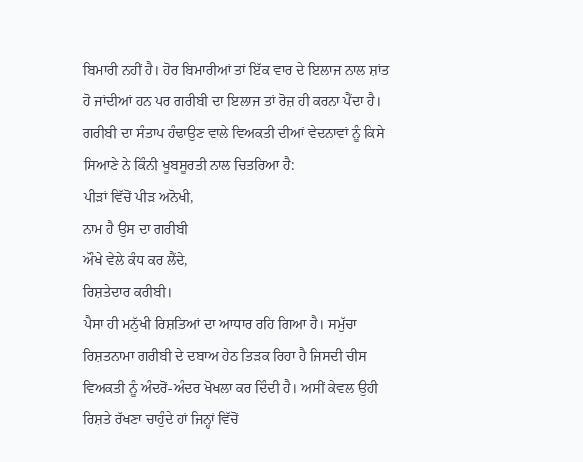ਬਿਮਾਰੀ ਨਹੀਂ ਹੈ। ਹੋਰ ਬਿਮਾਰੀਆਂ ਤਾਂ ਇੱਕ ਵਾਰ ਦੇ ਇਲਾਜ ਨਾਲ ਸ਼ਾਂਤ ਹੋ ਜਾਂਦੀਆਂ ਹਨ ਪਰ ਗਰੀਬੀ ਦਾ ਇਲਾਜ ਤਾਂ ਰੋਜ਼ ਹੀ ਕਰਨਾ ਪੈਂਦਾ ਹੈ। ਗਰੀਬੀ ਦਾ ਸੰਤਾਪ ਹੰਢਾਉਣ ਵਾਲੇ ਵਿਅਕਤੀ ਦੀਆਂ ਵੇਦਨਾਵਾਂ ਨੂੰ ਕਿਸੇ ਸਿਆਣੇ ਨੇ ਕਿੰਨੀ ਖੂਬਸੂਰਤੀ ਨਾਲ ਚਿਤਰਿਆ ਹੈ:
ਪੀੜਾਂ ਵਿੱਚੋਂ ਪੀੜ ਅਨੋਖੀ,
ਨਾਮ ਹੈ ਉਸ ਦਾ ਗਰੀਬੀ
ਔਖੇ ਵੇਲੇ ਕੰਧ ਕਰ ਲੈਂਦੇ,
ਰਿਸ਼ਤੇਦਾਰ ਕਰੀਬੀ।
ਪੈਸਾ ਹੀ ਮਨੁੱਖੀ ਰਿਸ਼ਤਿਆਂ ਦਾ ਆਧਾਰ ਰਹਿ ਗਿਆ ਹੈ। ਸਮੁੱਚਾ ਰਿਸ਼ਤਨਾਮਾ ਗਰੀਬੀ ਦੇ ਦਬਾਅ ਹੇਠ ਤਿੜਕ ਰਿਹਾ ਹੈ ਜਿਸਦੀ ਚੀਸ ਵਿਅਕਤੀ ਨੂੰ ਅੰਦਰੋਂ-ਅੰਦਰ ਖੋਖਲਾ ਕਰ ਦਿੰਦੀ ਹੈ। ਅਸੀਂ ਕੇਵਲ ਉਹੀ ਰਿਸ਼ਤੇ ਰੱਖਣਾ ਚਾਹੁੰਦੇ ਹਾਂ ਜਿਨ੍ਹਾਂ ਵਿੱਚੋਂ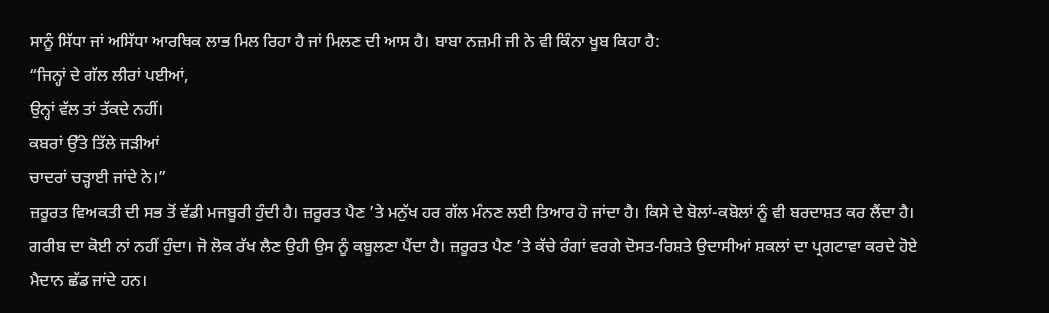ਸਾਨੂੰ ਸਿੱਧਾ ਜਾਂ ਅਸਿੱਧਾ ਆਰਥਿਕ ਲਾਭ ਮਿਲ ਰਿਹਾ ਹੈ ਜਾਂ ਮਿਲਣ ਦੀ ਆਸ ਹੈ। ਬਾਬਾ ਨਜ਼ਮੀ ਜੀ ਨੇ ਵੀ ਕਿੰਨਾ ਖੂਬ ਕਿਹਾ ਹੈ:
“ਜਿਨ੍ਹਾਂ ਦੇ ਗੱਲ ਲੀਰਾਂ ਪਈਆਂ,
ਉਨ੍ਹਾਂ ਵੱਲ ਤਾਂ ਤੱਕਦੇ ਨਹੀਂ।
ਕਬਰਾਂ ਉੱਤੇ ਤਿੱਲੇ ਜੜੀਆਂ
ਚਾਦਰਾਂ ਚੜ੍ਹਾਈ ਜਾਂਦੇ ਨੇ।”
ਜ਼ਰੂਰਤ ਵਿਅਕਤੀ ਦੀ ਸਭ ਤੋਂ ਵੱਡੀ ਮਜਬੂਰੀ ਹੁੰਦੀ ਹੈ। ਜ਼ਰੂਰਤ ਪੈਣ ’ਤੇ ਮਨੁੱਖ ਹਰ ਗੱਲ ਮੰਨਣ ਲਈ ਤਿਆਰ ਹੋ ਜਾਂਦਾ ਹੈ। ਕਿਸੇ ਦੇ ਬੋਲਾਂ-ਕਬੋਲਾਂ ਨੂੰ ਵੀ ਬਰਦਾਸ਼ਤ ਕਰ ਲੈਂਦਾ ਹੈ। ਗਰੀਬ ਦਾ ਕੋਈ ਨਾਂ ਨਹੀਂ ਹੁੰਦਾ। ਜੋ ਲੋਕ ਰੱਖ ਲੈਣ ਉਹੀ ਉਸ ਨੂੰ ਕਬੂਲਣਾ ਪੈਂਦਾ ਹੈ। ਜ਼ਰੂਰਤ ਪੈਣ ’ਤੇ ਕੱਚੇ ਰੰਗਾਂ ਵਰਗੇ ਦੋਸਤ-ਰਿਸ਼ਤੇ ਉਦਾਸੀਆਂ ਸ਼ਕਲਾਂ ਦਾ ਪ੍ਰਗਟਾਵਾ ਕਰਦੇ ਹੋਏ ਮੈਦਾਨ ਛੱਡ ਜਾਂਦੇ ਹਨ।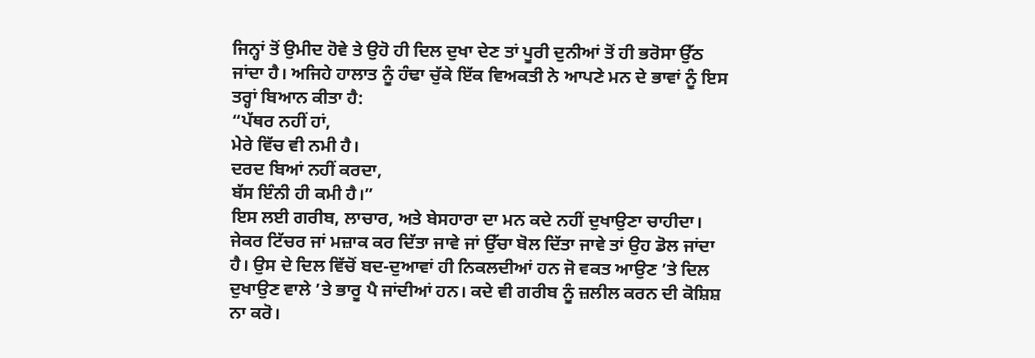ਜਿਨ੍ਹਾਂ ਤੋਂ ਉਮੀਦ ਹੋਵੇ ਤੇ ਉਹੋ ਹੀ ਦਿਲ ਦੁਖਾ ਦੇਣ ਤਾਂ ਪੂਰੀ ਦੁਨੀਆਂ ਤੋਂ ਹੀ ਭਰੋਸਾ ਉੱਠ ਜਾਂਦਾ ਹੈ। ਅਜਿਹੇ ਹਾਲਾਤ ਨੂੰ ਹੰਢਾ ਚੁੱਕੇ ਇੱਕ ਵਿਅਕਤੀ ਨੇ ਆਪਣੇ ਮਨ ਦੇ ਭਾਵਾਂ ਨੂੰ ਇਸ ਤਰ੍ਹਾਂ ਬਿਆਨ ਕੀਤਾ ਹੈ:
“ਪੱਥਰ ਨਹੀਂ ਹਾਂ,
ਮੇਰੇ ਵਿੱਚ ਵੀ ਨਮੀ ਹੈ।
ਦਰਦ ਬਿਆਂ ਨਹੀਂ ਕਰਦਾ,
ਬੱਸ ਇੰਨੀ ਹੀ ਕਮੀ ਹੈ।”
ਇਸ ਲਈ ਗਰੀਬ, ਲਾਚਾਰ, ਅਤੇ ਬੇਸਹਾਰਾ ਦਾ ਮਨ ਕਦੇ ਨਹੀਂ ਦੁਖਾਉਣਾ ਚਾਹੀਦਾ। ਜੇਕਰ ਟਿੱਚਰ ਜਾਂ ਮਜ਼ਾਕ ਕਰ ਦਿੱਤਾ ਜਾਵੇ ਜਾਂ ਉੱਚਾ ਬੋਲ ਦਿੱਤਾ ਜਾਵੇ ਤਾਂ ਉਹ ਡੋਲ ਜਾਂਦਾ ਹੈ। ਉਸ ਦੇ ਦਿਲ ਵਿੱਚੋਂ ਬਦ-ਦੁਆਵਾਂ ਹੀ ਨਿਕਲਦੀਆਂ ਹਨ ਜੋ ਵਕਤ ਆਉਣ ’ਤੇ ਦਿਲ ਦੁਖਾਉਣ ਵਾਲੇ ’ਤੇ ਭਾਰੂ ਪੈ ਜਾਂਦੀਆਂ ਹਨ। ਕਦੇ ਵੀ ਗਰੀਬ ਨੂੰ ਜ਼ਲੀਲ ਕਰਨ ਦੀ ਕੋਸ਼ਿਸ਼ ਨਾ ਕਰੋ।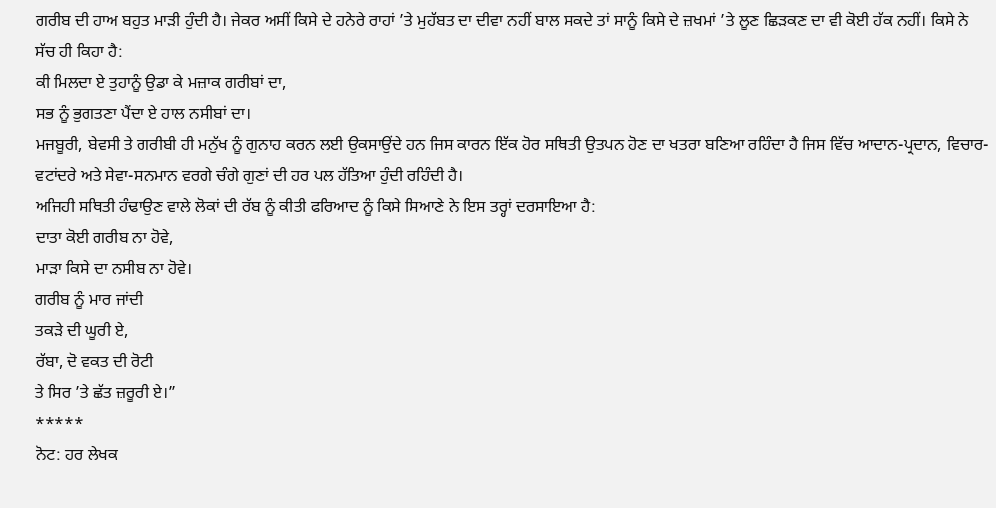ਗਰੀਬ ਦੀ ਹਾਅ ਬਹੁਤ ਮਾੜੀ ਹੁੰਦੀ ਹੈ। ਜੇਕਰ ਅਸੀਂ ਕਿਸੇ ਦੇ ਹਨੇਰੇ ਰਾਹਾਂ ’ਤੇ ਮੁਹੱਬਤ ਦਾ ਦੀਵਾ ਨਹੀਂ ਬਾਲ ਸਕਦੇ ਤਾਂ ਸਾਨੂੰ ਕਿਸੇ ਦੇ ਜ਼ਖਮਾਂ ’ਤੇ ਲੂਣ ਛਿੜਕਣ ਦਾ ਵੀ ਕੋਈ ਹੱਕ ਨਹੀਂ। ਕਿਸੇ ਨੇ ਸੱਚ ਹੀ ਕਿਹਾ ਹੈ:
ਕੀ ਮਿਲਦਾ ਏ ਤੁਹਾਨੂੰ ਉਡਾ ਕੇ ਮਜ਼ਾਕ ਗਰੀਬਾਂ ਦਾ,
ਸਭ ਨੂੰ ਭੁਗਤਣਾ ਪੈਂਦਾ ਏ ਹਾਲ ਨਸੀਬਾਂ ਦਾ।
ਮਜਬੂਰੀ, ਬੇਵਸੀ ਤੇ ਗਰੀਬੀ ਹੀ ਮਨੁੱਖ ਨੂੰ ਗੁਨਾਹ ਕਰਨ ਲਈ ਉਕਸਾਉਂਦੇ ਹਨ ਜਿਸ ਕਾਰਨ ਇੱਕ ਹੋਰ ਸਥਿਤੀ ਉਤਪਨ ਹੋਣ ਦਾ ਖਤਰਾ ਬਣਿਆ ਰਹਿੰਦਾ ਹੈ ਜਿਸ ਵਿੱਚ ਆਦਾਨ-ਪ੍ਰਦਾਨ, ਵਿਚਾਰ-ਵਟਾਂਦਰੇ ਅਤੇ ਸੇਵਾ-ਸਨਮਾਨ ਵਰਗੇ ਚੰਗੇ ਗੁਣਾਂ ਦੀ ਹਰ ਪਲ ਹੱਤਿਆ ਹੁੰਦੀ ਰਹਿੰਦੀ ਹੈ।
ਅਜਿਹੀ ਸਥਿਤੀ ਹੰਢਾਉਣ ਵਾਲੇ ਲੋਕਾਂ ਦੀ ਰੱਬ ਨੂੰ ਕੀਤੀ ਫਰਿਆਦ ਨੂੰ ਕਿਸੇ ਸਿਆਣੇ ਨੇ ਇਸ ਤਰ੍ਹਾਂ ਦਰਸਾਇਆ ਹੈ:
ਦਾਤਾ ਕੋਈ ਗਰੀਬ ਨਾ ਹੋਵੇ,
ਮਾੜਾ ਕਿਸੇ ਦਾ ਨਸੀਬ ਨਾ ਹੋਵੇ।
ਗਰੀਬ ਨੂੰ ਮਾਰ ਜਾਂਦੀ
ਤਕੜੇ ਦੀ ਘੂਰੀ ਏ,
ਰੱਬਾ, ਦੋ ਵਕਤ ਦੀ ਰੋਟੀ
ਤੇ ਸਿਰ ’ਤੇ ਛੱਤ ਜ਼ਰੂਰੀ ਏ।”
*****
ਨੋਟ: ਹਰ ਲੇਖਕ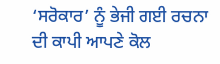‘ਸਰੋਕਾਰ’ ਨੂੰ ਭੇਜੀ ਗਈ ਰਚਨਾ ਦੀ ਕਾਪੀ ਆਪਣੇ ਕੋਲ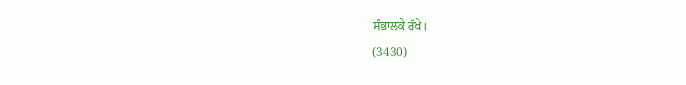ਸੰਭਾਲਕੇ ਰੱਖੇ।
(3430)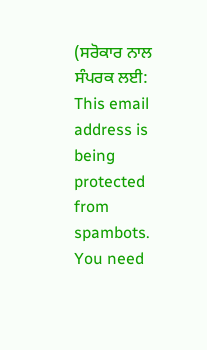(ਸਰੋਕਾਰ ਨਾਲ ਸੰਪਰਕ ਲਈ: This email address is being protected from spambots. You need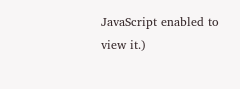JavaScript enabled to view it.)